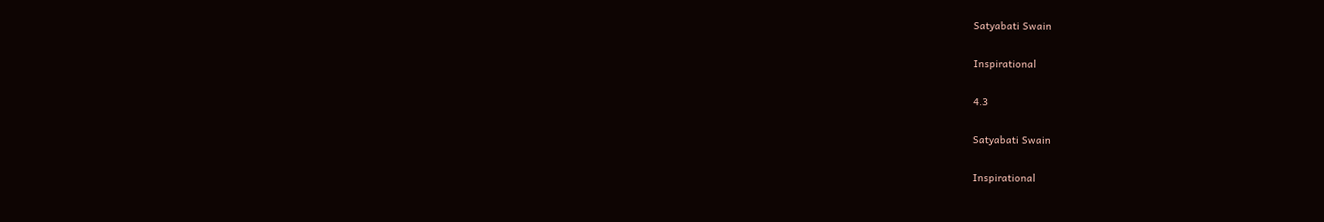Satyabati Swain

Inspirational

4.3

Satyabati Swain

Inspirational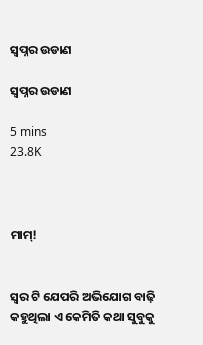ସ୍ବପ୍ନର ଉଡାଣ

ସ୍ବପ୍ନର ଉଡାଣ

5 mins
23.8K



ମାମ୍!


ସ୍ୱର ଟି ଯେପରି ଅଭିଯୋଗ ବାଢ଼ି କହୁଥିଲା ଏ କେମିତି କଥା ସୁବୁକୁ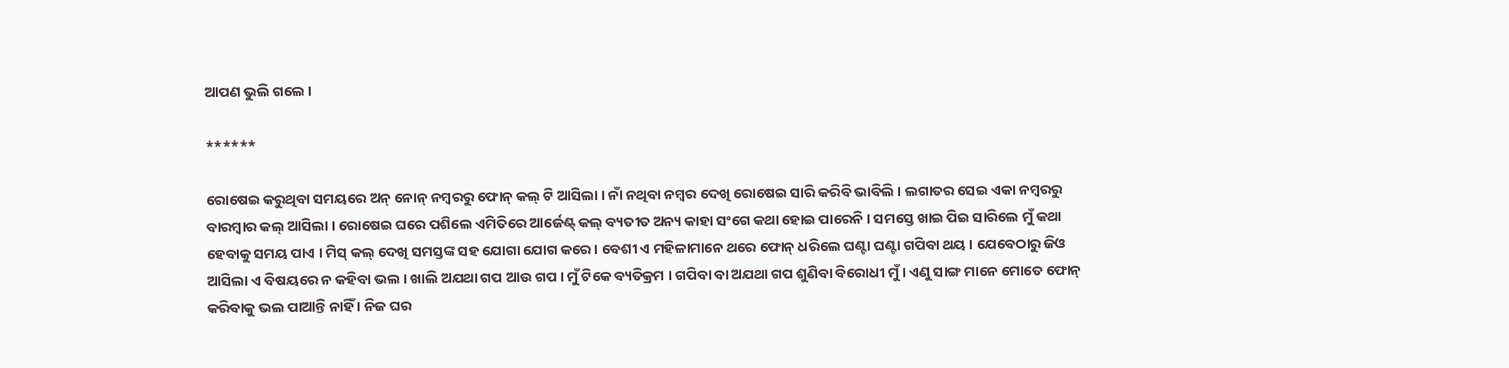ଆପଣ ଭୁଲି ଗଲେ ।

******

ରୋଷେଇ କରୁଥିବା ସମୟରେ ଅନ୍ ନୋନ୍ ନମ୍ବରରୁ ଫୋନ୍ କଲ୍ ଟି ଆସିଲା । ନାଁ ନଥିବା ନମ୍ବର ଦେଖି ରୋଷେଇ ସାରି କରିବି ଭାବିଲି । ଲଗାତର ସେଇ ଏକା ନମ୍ବରରୁ ବାରମ୍ବାର କଲ୍ ଆସିଲା । ରୋଷେଇ ଘରେ ପଶିଲେ ଏମିତିରେ ଆର୍ଜେଣ୍ଟ୍ କଲ୍ ବ୍ୟତୀତ ଅନ୍ୟ କାହା ସଂଗେ କଥା ହୋଇ ପାରେନି । ସମସ୍ତେ ଖାଇ ପିଇ ସାରିଲେ ମୁଁ କଥା ହେବାକୁ ସମୟ ପାଏ । ମିସ୍ କଲ୍ ଦେଖି ସମସ୍ତଙ୍କ ସହ ଯୋଗା ଯୋଗ କରେ । ବେଶୀ ଏ ମହିଳାମାନେ ଥରେ ଫୋନ୍ ଧରିଲେ ଘଣ୍ଟା ଘଣ୍ଟା ଗପିବା ଥୟ । ଯେବେଠାରୁ ଜିଓ ଆସିଲା ଏ ବିଷୟରେ ନ କହିବା ଭଲ । ଖାଲି ଅଯଥା ଗପ ଆଉ ଗପ । ମୁଁ ଟିକେ ବ୍ୟତିକ୍ରମ । ଗପିବା ବା ଅଯଥା ଗପ ଶୁଣିବା ବିରୋଧୀ ମୁଁ । ଏଣୁ ସାଙ୍ଗ ମାନେ ମୋତେ ଫୋନ୍ କରିବାକୁ ଭଲ ପାଆନ୍ତି ନାହିଁ । ନିଜ ଘର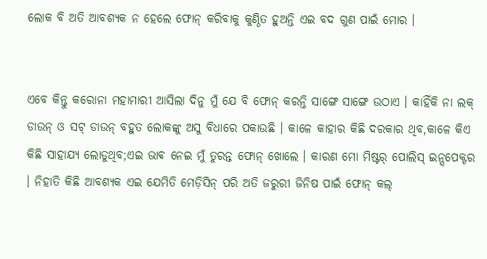ଲୋକ ବି ଅତି ଆବଶ୍ୟକ ନ ହେଲେ ଫୋନ୍ କରିବାକୁ କୁଣ୍ଠିତ ହୁଅନ୍ତି ଏଇ ବଦ ଗୁଣ ପାଇଁ ମୋର ।


ଏବେ କିନ୍ତୁ କରୋନା ମହାମାରୀ ଆସିଲା ଦିନୁ ମୁଁ ଯେ ବି ଫୋନ୍ କରନ୍ତି ସାଙ୍ଗେ ସାଙ୍ଗେ ଉଠାଏ । କାହିଁକି ନା ଲକ୍ ଡାଉନ୍ ଓ ସଟ୍ ଡାଉନ୍ ବହୁତ ଲୋକଙ୍କୁ ଅସୁ ବିଧାରେ ପକାଉଛି । କାଳେ କାହାର କିଛି ଦରକାର ଥିବ,କାଳେ କିଏ କିଛି ସାହାଯ୍ୟ ଲୋଡୁଥିବ;ଏଇ ଭାଵ ନେଇ ମୁଁ ତୁରନ୍ତ ଫୋନ୍ ଖୋଲେ । କାରଣ ମୋ ମିଷ୍ଟର୍ ପୋଲିସ୍ ଇନ୍ସପେକ୍ଟର । ନିହାତି କିଛି ଆବଶ୍ୟକ ଏଇ ଯେମିତି ମେଡ଼ିସିନ୍ ପରି ଅତି ଜରୁରୀ ଜିନିଷ ପାଇଁ ଫୋନ୍ କଲ୍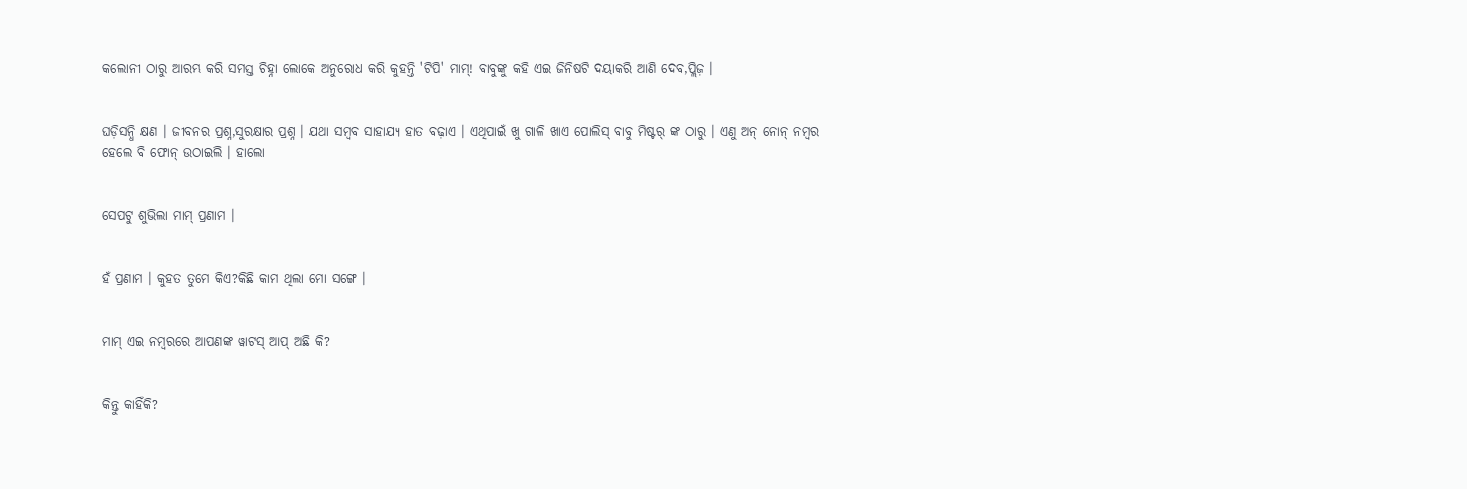କଲୋନୀ ଠାରୁ ଆରମ୍ଭ କରି ସମସ୍ତ ଚିହ୍ନା ଲୋକେ ଅନୁରୋଧ କରି କୁହନ୍ତି 'ଟିପି' ମାମ୍! ବାବୁଙ୍କୁ କହି ଏଇ ଜିନିଷଟି ଦୟାକରି ଆଣି ଦେବ,ପ୍ଲିଜ଼ ।


ଘଡ଼ିସନ୍ଧି କ୍ଷଣ । ଜୀବନର ପ୍ରଶ୍ନ,ସୁରକ୍ଷାର ପ୍ରଶ୍ନ । ଯଥା ସମ୍ବବ ସାହାଯ୍ୟ ହାତ ବଢ଼ାଏ । ଏଥିପାଇଁ ଖୁ ଗାଳି ଖାଏ ପୋଲିସ୍ ବାବୁ ମିଷ୍ଟର୍ ଙ୍କ ଠାରୁ । ଏଣୁ ଅନ୍ ନୋନ୍ ନମ୍ବର ହେଲେ ବି ଫୋନ୍ ଉଠାଇଲି । ହାଲୋ


ସେପଟୁ ଶୁଭିଲା ମାମ୍ ପ୍ରଣାମ ।


ହଁ ପ୍ରଣାମ । କୁହତ ତୁମେ କିଏ?କିଛି କାମ ଥିଲା ମୋ ସଙ୍ଗେ ।


ମାମ୍ ଏଇ ନମ୍ବରରେ ଆପଣଙ୍କ ୱାଟସ୍ ଆପ୍ ଅଛି କି?


କିନ୍ତୁ କାହିଁକି?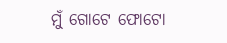ମୁଁ ଗୋଟେ ଫୋଟୋ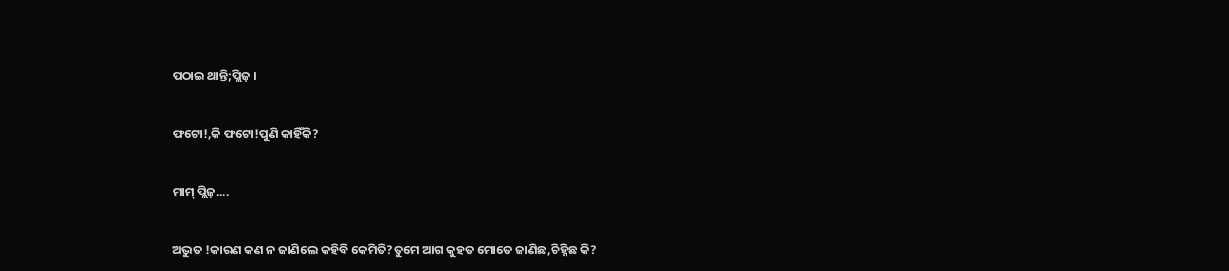ପଠାଇ ଥାନ୍ତି;ପ୍ଲିଜ଼ ।


ଫଟୋ!,କି ଫଟୋ!ପୁଣି କାହିଁକି?


ମାମ୍ ପ୍ଲିଜ଼....


ଅଦ୍ଭୁତ !କାରଣ କଣ ନ ଜାଣିଲେ କହିବି କେମିତି?ତୁମେ ଆଗ କୁହତ ମୋତେ ଜାଣିଛ,ଚିହ୍ନିଛ କି?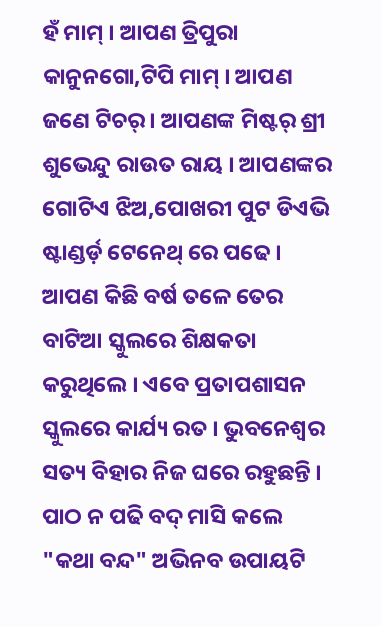ହଁ ମାମ୍ । ଆପଣ ତ୍ରିପୁରା କାନୁନଗୋ,ଟିପି ମାମ୍ । ଆପଣ ଜଣେ ଟିଚର୍ । ଆପଣଙ୍କ ମିଷ୍ଟର୍ ଶ୍ରୀ ଶୁଭେନ୍ଦୁ ରାଉତ ରାୟ । ଆପଣଙ୍କର ଗୋଟିଏ ଝିଅ,ପୋଖରୀ ପୁଟ ଡିଏଭି ଷ୍ଟାଣ୍ଡର୍ଡ଼ ଟେନେଥ୍ ରେ ପଢେ । ଆପଣ କିଛି ବର୍ଷ ତଳେ ତେର ବାଟିଆ ସ୍କୁଲରେ ଶିକ୍ଷକତା କରୁଥିଲେ । ଏବେ ପ୍ରତାପଶାସନ ସ୍କୁଲରେ କାର୍ଯ୍ୟ ରତ । ଭୁବନେଶ୍ୱର ସତ୍ୟ ବିହାର ନିଜ ଘରେ ରହୁଛନ୍ତି । ପାଠ ନ ପଢି ବଦ୍ ମାସି କଲେ "କଥା ବନ୍ଦ" ଅଭିନବ ଉପାୟଟି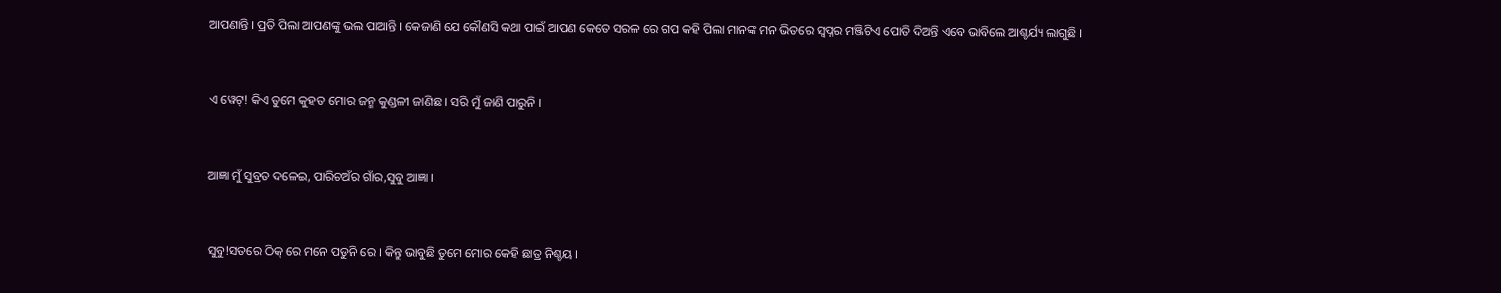ଆପଣାନ୍ତି । ପ୍ରତି ପିଲା ଆପଣଙ୍କୁ ଭଲ ପାଆନ୍ତି । କେଜାଣି ଯେ କୌଣସି କଥା ପାଇଁ ଆପଣ କେତେ ସରଳ ରେ ଗପ କହି ପିଲା ମାନଙ୍କ ମନ ଭିତରେ ସ୍ବପ୍ନର ମଞ୍ଜିଟିଏ ପୋତି ଦିଅନ୍ତି ଏବେ ଭାବିଲେ ଆଶ୍ଚର୍ଯ୍ୟ ଲାଗୁଛି ।


ଏ ୱେଟ୍! କିଏ ତୁମେ କୁହତ ମୋର ଜନ୍ମ କୁଣ୍ଡଳୀ ଜାଣିଛ । ସରି ମୁଁ ଜାଣି ପାରୁନି ।


ଆଜ୍ଞା ମୁଁ ସୁବ୍ରତ ଦଳେଇ, ପାରିଚଅଁର ଗାଁର,ସୁବୁ ଆଜ୍ଞା ।


ସୁବୁ!ସତରେ ଠିକ୍ ରେ ମନେ ପଡୁନି ରେ । କିନ୍ତୁ ଭାବୁଛି ତୁମେ ମୋର କେହି ଛାତ୍ର ନିଶ୍ଚୟ ।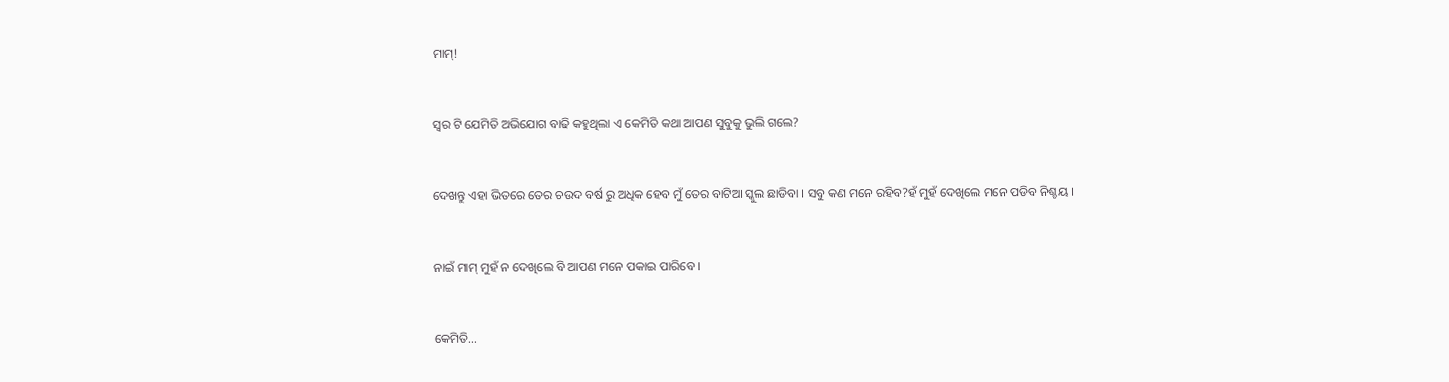ମାମ୍!


ସ୍ୱର ଟି ଯେମିତି ଅଭିଯୋଗ ବାଢି କହୁଥିଲା ଏ କେମିତି କଥା ଆପଣ ସୁବୁକୁ ଭୁଲି ଗଲେ?


ଦେଖନ୍ତୁ ଏହା ଭିତରେ ତେର ଚଉଦ ବର୍ଷ ରୁ ଅଧିକ ହେବ ମୁଁ ତେର ବାଟିଆ ସ୍କୁଲ ଛାଡିବା । ସବୁ କଣ ମନେ ରହିବ?ହଁ ମୁହଁ ଦେଖିଲେ ମନେ ପଡିବ ନିଶ୍ଚୟ ।


ନାଇଁ ମାମ୍ ମୁହଁ ନ ଦେଖିଲେ ବି ଆପଣ ମନେ ପକାଇ ପାରିବେ ।


କେମିତି...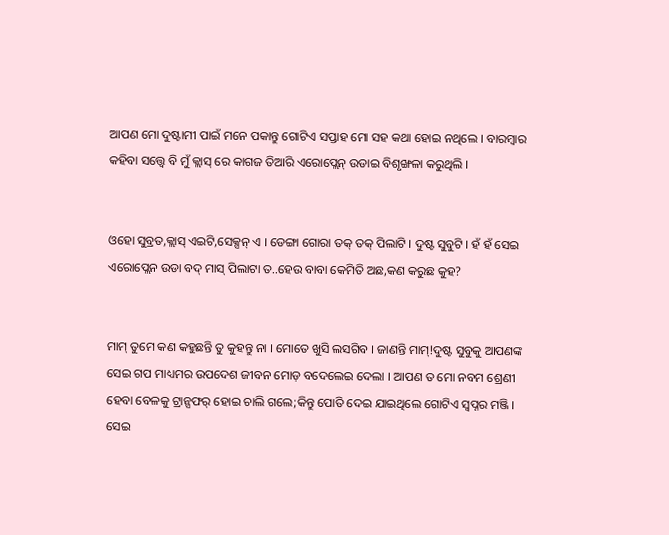ଆପଣ ମୋ ଦୁଷ୍ଟାମୀ ପାଇଁ ମନେ ପକାନ୍ତୁ ଗୋଟିଏ ସପ୍ତାହ ମୋ ସହ କଥା ହୋଇ ନଥିଲେ । ବାରମ୍ବାର କହିବା ସତ୍ତ୍ୱେ ବି ମୁଁ କ୍ଲାସ୍ ରେ କାଗଜ ତିଆରି ଏରୋପ୍ଲେନ୍ ଉଡାଇ ବିଶୃଙ୍ଖଳା କରୁଥିଲି ।


ଓହୋ ସୁବ୍ରତ,କ୍ଲାସ୍ ଏଇଟି,ସେକ୍ସନ୍ ଏ । ଡେଙ୍ଗା ଗୋରା ତକ୍ ତକ୍ ପିଲାଟି । ଦୁଷ୍ଟ ସୁବୁଟି । ହଁ ହଁ ସେଇ ଏରୋପ୍ଲେନ ଉଡା ବଦ୍ ମାସ୍ ପିଲାଟା ତ..ହେଉ ବାବା କେମିତି ଅଛ,କଣ କରୁଛ କୁହ?


ମାମ୍ ତୁମେ କଣ କହୁଛନ୍ତି ତୁ କୁହନ୍ତୁ ନା । ମୋତେ ଖୁସି ଲସଗିବ । ଜାଣନ୍ତି ମାମ୍!ଦୁଷ୍ଟ ସୁବୁକୁ ଆପଣଙ୍କ ସେଇ ଗପ ମାଧ୍ୟମର ଉପଦେଶ ଜୀବନ ମୋଡ଼ ବଦେଲେଇ ଦେଲା । ଆପଣ ତ ମୋ ନବମ ଶ୍ରେଣୀ ହେବା ବେଳକୁ ଟ୍ରାନ୍ସଫର୍ ହୋଇ ଚାଲି ଗଲେ;କିନ୍ତୁ ପୋତି ଦେଇ ଯାଇଥିଲେ ଗୋଟିଏ ସ୍ୱପ୍ନର ମଞ୍ଜି । ସେଇ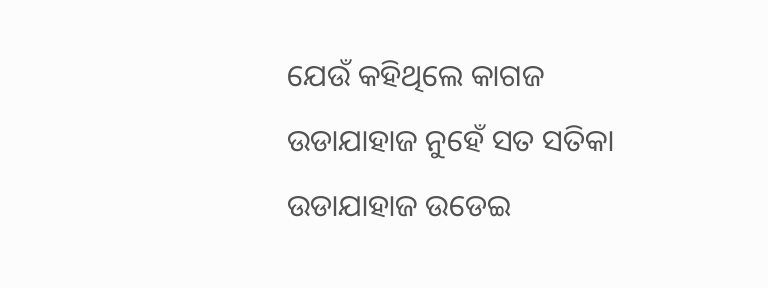ଯେଉଁ କହିଥିଲେ କାଗଜ ଉଡାଯାହାଜ ନୁହେଁ ସତ ସତିକା ଉଡାଯାହାଜ ଉଡେଇ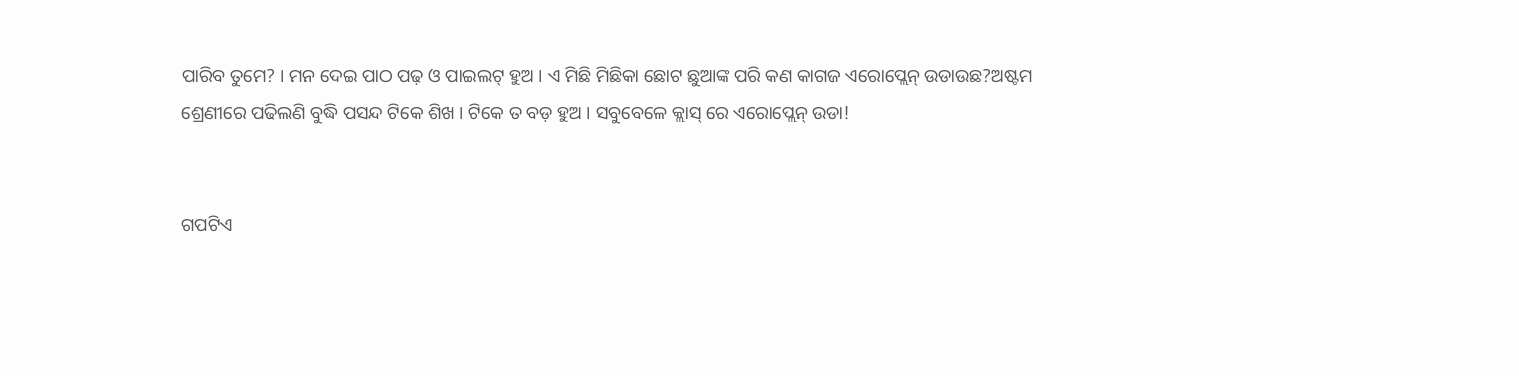ପାରିବ ତୁମେ? । ମନ ଦେଇ ପାଠ ପଢ଼ ଓ ପାଇଲଟ୍ ହୁଅ । ଏ ମିଛି ମିଛିକା ଛୋଟ ଛୁଆଙ୍କ ପରି କଣ କାଗଜ ଏରୋପ୍ଲେନ୍ ଉଡାଉଛ?ଅଷ୍ଟମ ଶ୍ରେଣୀରେ ପଢିଲଣି ବୁଦ୍ଧି ପସନ୍ଦ ଟିକେ ଶିଖ । ଟିକେ ତ ବଡ଼ ହୁଅ । ସବୁବେଳେ କ୍ଲାସ୍ ରେ ଏରୋପ୍ଲେନ୍ ଉଡା!


ଗପଟିଏ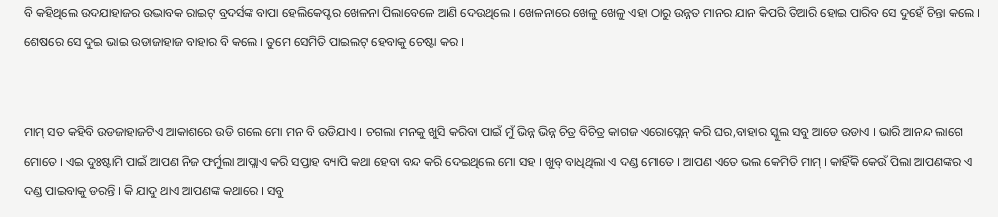ବି କହିଥିଲେ ଉଦଯାହାଜର ଉଦ୍ଭାବକ ରାଇଟ୍ ବ୍ରଦର୍ସଙ୍କ ବାପା ହେଲିକେପ୍ଟର ଖେଳନା ପିଲାବେଳେ ଆଣି ଦେଉଥିଲେ । ଖେଳନାରେ ଖେଳୁ ଖେଳୁ ଏହା ଠାରୁ ଉନ୍ନତ ମାନର ଯାନ କିପରି ତିଆରି ହୋଇ ପାରିବ ସେ ଦୁହେଁ ଚିନ୍ତା କଲେ । ଶେଷରେ ସେ ଦୁଇ ଭାଇ ଉଡାଜାହାଜ ବାହାର ବି କଲେ । ତୁମେ ସେମିତି ପାଇଲଟ୍ ହେବାକୁ ଚେଷ୍ଟା କର ।


ମାମ୍ ସତ କହିବି ଉଡଜାହାଜଟିଏ ଆକାଶରେ ଉଡି ଗଲେ ମୋ ମନ ବି ଉଡିଯାଏ । ଚଗଲା ମନକୁ ଖୁସି କରିବା ପାଇଁ ମୁଁ ଭିନ୍ନ ଭିନ୍ନ ଚିତ୍ର ବିଚିତ୍ର କାଗଜ ଏରୋପ୍ଲେନ୍ କରି ଘର,ବାହାର ସ୍କୁଲ ସବୁ ଆଡେ ଉଡାଏ । ଭାରି ଆନନ୍ଦ ଲାଗେ ମୋତେ । ଏଇ ଦୁଃଷ୍ଟାମି ପାଇଁ ଆପଣ ନିଜ ଫର୍ମୁଲା ଆପ୍ଲାଏ କରି ସପ୍ତାହ ବ୍ୟାପି କଥା ହେବା ବନ୍ଦ କରି ଦେଇଥିଲେ ମୋ ସହ । ଖୁବ୍ ବାଧିଥିଲା ଏ ଦଣ୍ଡ ମୋତେ । ଆପଣ ଏତେ ଭଲ କେମିତି ମାମ୍ । କାହିଁକି କେଉଁ ପିଲା ଆପଣଙ୍କର ଏ ଦଣ୍ଡ ପାଇବାକୁ ଡରନ୍ତି । କି ଯାଦୁ ଥାଏ ଆପଣଙ୍କ କଥାରେ । ସବୁ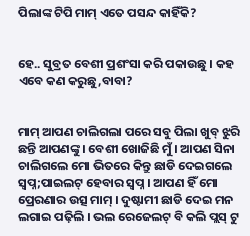ପିଲାଙ୍କ ଟିପି ମାମ୍ ଏତେ ପସନ୍ଦ କାହିଁକି?


ହେ.. ସୁବ୍ରତ ବେଶୀ ପ୍ରଶଂସା କରି ପକାଉଛୁ । କହ ଏବେ କଣ କରୁଛୁ,ବାବା?


ମାମ୍ ଆପଣ ଚାଲିଗଲା ପରେ ସବୁ ପିଲା ଖୁବ୍ ଝୁରି ଛନ୍ତି ଆପଣଙ୍କୁ । ବେଶୀ ଖୋଜିଛି ମୁଁ । ଆପଣ ସିନା ଚାଲିଗଲେ ମୋ ଭିତରେ କିନ୍ତୁ ଛାଡି ଦେଇଗଲେ ସ୍ବପ୍ନ;ପାଇଲଟ୍ ହେବାର ସ୍ୱପ୍ନ । ଆପଣ ହିଁ ମୋ ପ୍ରେରଣାର ଉତ୍ସ ମାମ୍ । ଦୁଷ୍ଟାମୀ ଛାଡି ଦେଇ ମନ ଲଗାଇ ପଢ଼ିଲି । ଭଲ ରେଜେଲଟ୍ ବି କଲି ପ୍ଲସ୍ ଟୁ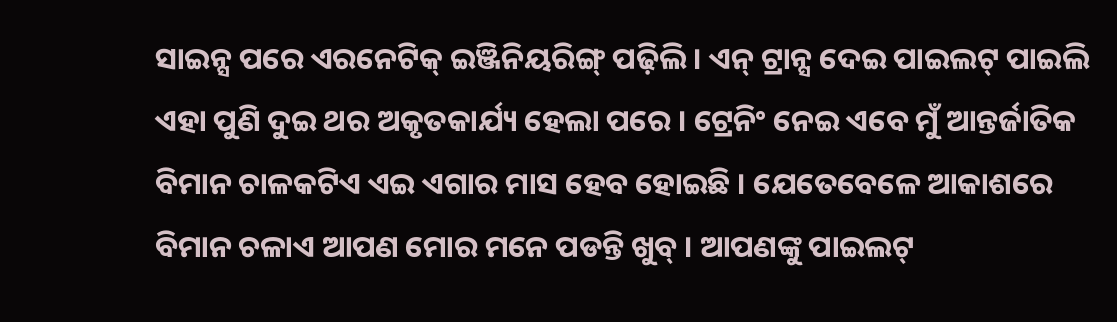ସାଇନ୍ସ ପରେ ଏରନେଟିକ୍ ଇଞ୍ଜିନିୟରିଙ୍ଗ୍ ପଢ଼ିଲି । ଏନ୍ ଟ୍ରାନ୍ସ ଦେଇ ପାଇଲଟ୍ ପାଇଲି ଏହା ପୁଣି ଦୁଇ ଥର ଅକୃତକାର୍ଯ୍ୟ ହେଲା ପରେ । ଟ୍ରେନିଂ ନେଇ ଏବେ ମୁଁ ଆନ୍ତର୍ଜାତିକ ବିମାନ ଚାଳକଟିଏ ଏଇ ଏଗାର ମାସ ହେବ ହୋଇଛି । ଯେତେବେଳେ ଆକାଶରେ ବିମାନ ଚଳାଏ ଆପଣ ମୋର ମନେ ପଡନ୍ତି ଖୁବ୍ । ଆପଣଙ୍କୁ ପାଇଲଟ୍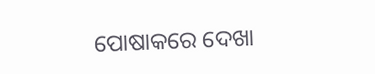ପୋଷାକରେ ଦେଖା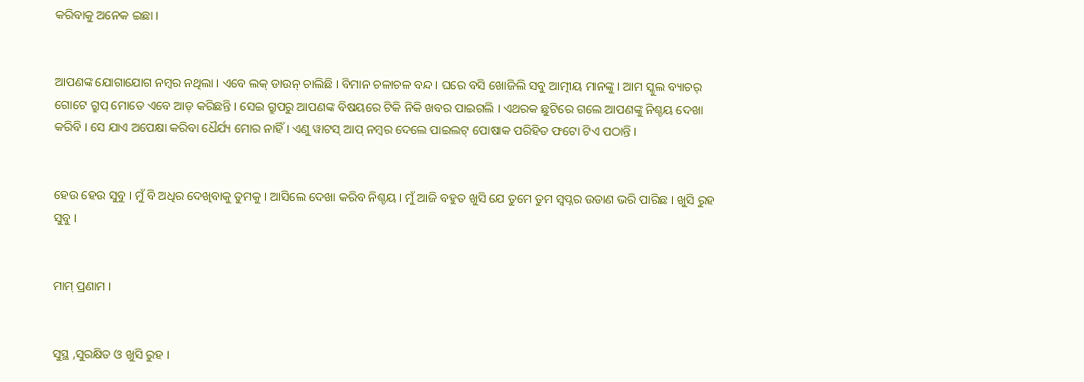କରିବାକୁ ଅନେକ ଇଛା ।


ଆପଣଙ୍କ ଯୋଗାଯୋଗ ନମ୍ବର ନଥିଲା । ଏବେ ଲକ୍ ଡାଉନ୍ ଚାଲିଛି । ବିମାନ ଚଳାଚଳ ବନ୍ଦ । ଘରେ ବସି ଖୋଜିଲି ସବୁ ଆତ୍ମୀୟ ମାନଙ୍କୁ । ଆମ ସ୍କୁଲ ବ୍ୟାଚର୍ ଗୋଟେ ଗ୍ରୁପ୍ ମୋତେ ଏବେ ଆଡ୍ କରିଛନ୍ତି । ସେଇ ଗ୍ରୁପରୁ ଆପଣଙ୍କ ବିଷୟରେ ଟିକି ନିକି ଖବର ପାଇଗଲି । ଏଥରକ ଛୁଟିରେ ଗଲେ ଆପଣଙ୍କୁ ନିଶ୍ଚୟ ଦେଖା କରିବି । ସେ ଯାଏ ଅପେକ୍ଷା କରିବା ଧୈର୍ଯ୍ୟ ମୋର ନାହିଁ । ଏଣୁ ୱାଟସ୍ ଆପ୍ ନମ୍ବର ଦେଲେ ପାଇଲଟ୍ ପୋଷାକ ପରିହିତ ଫଟୋ ଟିଏ ପଠାନ୍ତି ।


ହେଉ ହେଉ ସୁବୁ । ମୁଁ ବି ଅଧିର ଦେଖିବାକୁ ତୁମକୁ । ଆସିଲେ ଦେଖା କରିବ ନିଶ୍ଚୟ । ମୁଁ ଆଜି ବହୁତ ଖୁସି ଯେ ତୁମେ ତୁମ ସ୍ୱପ୍ନର ଉଡାଣ ଭରି ପାରିଛ । ଖୁସି ରୁହ ସୁବୁ ।


ମାମ୍ ପ୍ରଣାମ ।


ସୁସ୍ଥ ,ସୁରକ୍ଷିତ ଓ ଖୁସି ରୁହ ।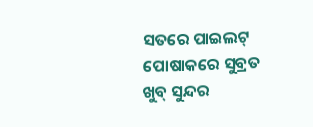ସତରେ ପାଇଲଟ୍ ପୋଷାକରେ ସୁବ୍ରତ ଖୁବ୍ ସୁନ୍ଦର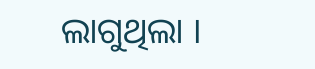ଲାଗୁଥିଲା ।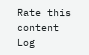Rate this content
Log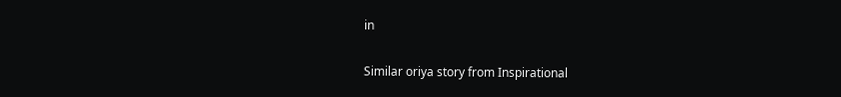in

Similar oriya story from Inspirational